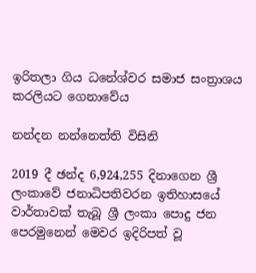ඉරිතලා ගිය ධනේශ්වර සමාජ සංත්‍රාශය කරලියට ගෙනාවේය

නන්දන නන්නෙත්ති විසිනි

2019 දී ඡන්ද 6,924,255 දිනාගෙන ශ්‍රී ලංකාවේ ජනාධිපතිවරන ඉතිහාසයේ වාර්තාවක් තැබූ ශ්‍රී ලංකා පොදු ජන පෙරමුනෙන් මෙවර ඉදිරිපත් වූ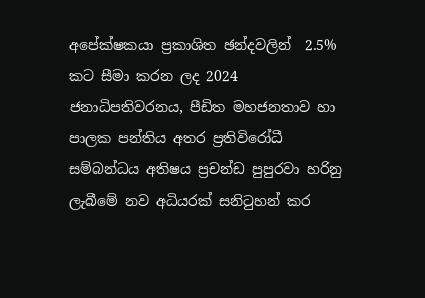අපේක්ෂකයා ප්‍රකාශිත ඡන්දවලින්  2.5% කට සීමා කරන ලද 2024 ජනාධිපතිවරනය, පීඩිත මහජනතාව හා පාලක පන්තිය අතර ප්‍රතිවිරෝධී සම්බන්ධය අතිෂය ප්‍රචන්ඩ පුපුරවා හරිනු ලැබීමේ නව අධියරක් සනිටුහන් කර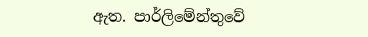ඇත. පාර්ලිමේන්තුවේ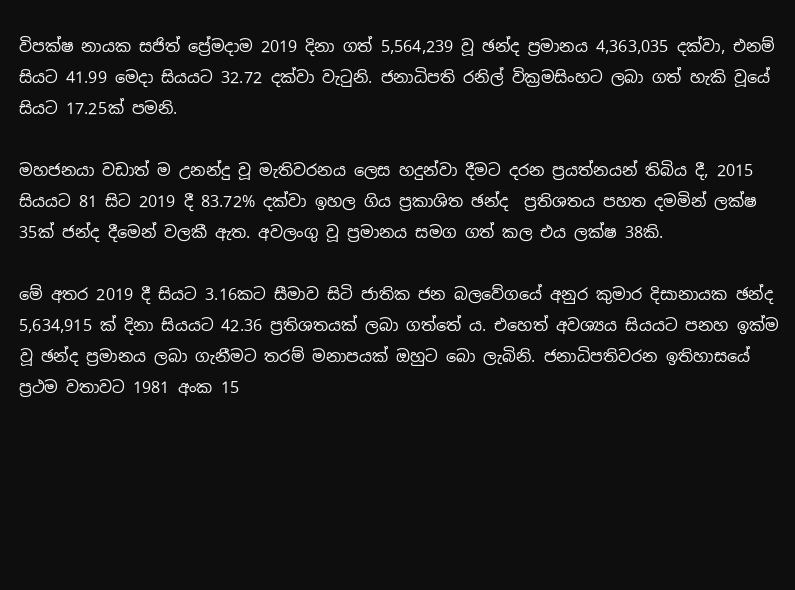විපක්ෂ නායක සජිත් ප්‍රේමදාම 2019 දිනා ගත් 5,564,239 වූ ඡන්ද ප්‍රමානය 4,363,035 දක්වා, එනම් සියට 41.99 මෙදා සියයට 32.72 දක්වා වැටුනි. ජනාධිපති රනිල් වික්‍රමසිංහට ලබා ගත් හැකි වූයේ  සියට 17.25ක් පමනි.

මහජනයා වඩාත් ම උනන්දු වූ මැතිවරනය ලෙස හදුන්වා දීමට දරන ප්‍රයත්නයන් තිබිය දී, 2015 සියයට 81 සිට 2019 දී 83.72% දක්වා ඉහල ගිය ප්‍රකාශිත ඡන්ද  ප්‍රතිශතය පහත දමමින් ලක්ෂ 35ක් ජන්ද දීමෙන් වලකී ඇත. අවලංගු වූ ප්‍රමානය සමග ගත් කල එය ලක්ෂ 38කි.

මේ අතර 2019 දී සියට 3.16කට සීමාව සිටි ජාතික ජන බලවේගයේ අනුර කුමාර දිසානායක ඡන්ද 5,634,915 ක් දිනා සියයට 42.36 ප්‍රතිශතයක් ලබා ගත්තේ ය. එහෙත් අවශ්‍යය සියයට පනහ ඉක්ම වූ ඡන්ද ප්‍රමානය ලබා ගැනීමට තරම් මනාපයක් ඔහුට බො ලැබිනි. ජනාධිපතිවරන ඉතිහාසයේ ප්‍රථම වතාවට 1981 අංක 15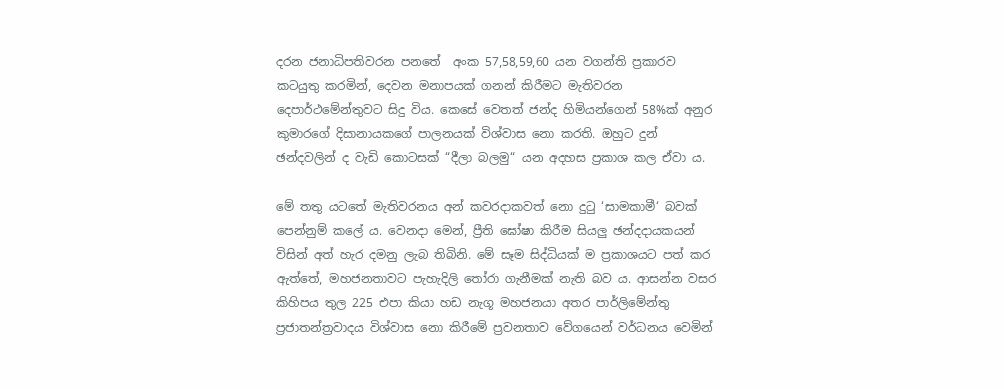දරන ජනාධිපතිවරන පනතේ  අංක 57,58,59,60 යන වගන්ති ප්‍රකාරව කටයුතු කරමින්, දෙවන මනාපයක් ගනන් කිරීමට මැතිවරන දෙපාර්ථමේන්තුවට සිදු විය. කෙසේ වෙතත් ජන්ද හිමියන්ගෙන් 58%ක් අනුර කුමාරගේ දිසානායකගේ පාලනයක් විශ්වාස නො කරති. ඔහුට දුන් ඡන්දවලින් ද වැඩි කොටසක් “දීලා බලමු“ යන අදහස ප්‍රකාශ කල ඒවා ය.

මේ තතු යටතේ මැතිවරනය අන් කවරදාකවත් නො දුටු ‘සාමකාමී‘ බවක් පෙන්නුම් කලේ ය. වෙනදා මෙන්, ප්‍රීති ඝෝෂා කිරීම සියලු ඡන්දදායකයන් විසින් අත් හැර දමනු ලැබ තිබිනි. මේ සෑම සිද්ධියක් ම ප්‍රකාශයට පත් කර ඇත්තේ, මහජනතාවට පැහැදිලි තෝරා ගැනීමක් නැති බව ය. ආසන්න වසර කිහිපය තුල 225 එපා කියා හඩ නැගූ මහජනයා අතර පාර්ලිමේන්තු ප්‍රජාතන්ත්‍රවාදය විශ්වාස නො කිරීමේ ප්‍රවනතාව වේගයෙන් වර්ධනය වෙමින්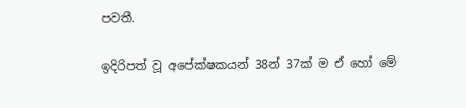පවතී.

ඉදිරිපත් වූ අපේක්ෂකයන් 38න් 37ක් ම ඒ හෝ මේ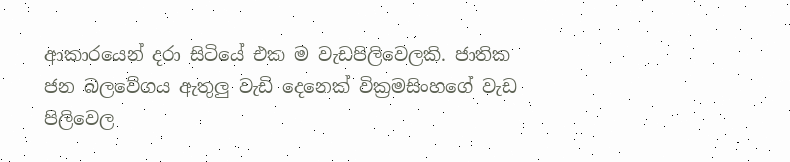ආකාරයෙන් දරා සිටියේ එක ම වැඩපිලිවෙලකි. ජාතික ජන බලවේගය ඇතුලු වැඩි දෙනෙක් වික්‍රමසිංහගේ වැඩ පිලිවෙල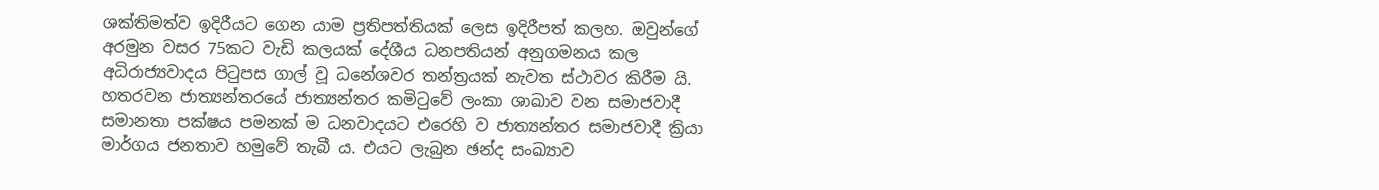ශක්තිමත්ව ඉදිරීයට ගෙන යාම ප්‍රතිපත්තියක් ලෙස ඉදිරීපත් කලහ. ඔවුන්ගේ අරමුන වසර 75කට වැඩි කලයක් දේශීය ධනපතියන් අනුගමනය කල අධිරාජ්‍යවාදය පිටුපස ගාල් වූ ධනේශවර තන්ත්‍රයක් නැවත ස්ථාවර කිරීම යි. හතරවන ජාත්‍යන්තරයේ ජාත්‍යන්තර කමිටුවේ ලංකා ශාඛාව වන සමාජවාදී සමානතා පක්ෂය පමනක් ම ධනවාදයට එරෙහි ව ජාත්‍යන්තර සමාජවාදී ක්‍රියා මාර්ගය ජනතාව හමුවේ තැබී ය. එයට ලැබුන ඡන්ද සංඛ්‍යාව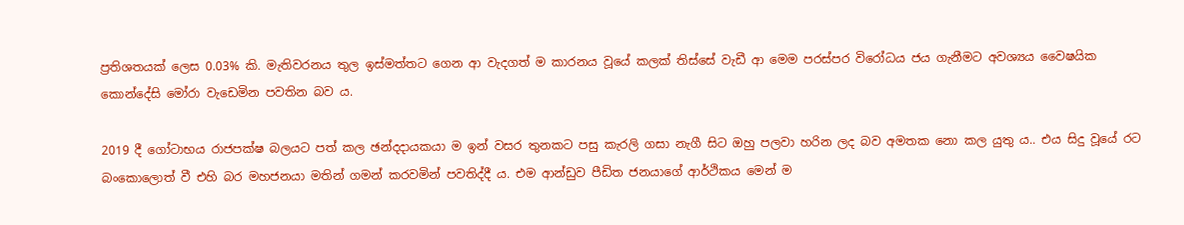ප්‍රතිශතයක් ලෙස 0.03% කි. මැතිවරනය තුල ඉස්මත්තට ගෙන ආ වැදගත් ම කාරනය වූයේ කලක් තිස්සේ වැඩී ආ මෙම පරස්පර විරෝධය ජය ගැනීමට අවශ්‍යය වෛෂයික කොන්දේසි මෝරා වැඩෙමින පවතින බව ය.

2019 දී ගෝටාභය රාජපක්ෂ බලයට පත් කල ඡන්දදායකයා ම ඉන් වසර තුනකට පසු කැරලි ගසා නැගී සිට ඔහු පලවා හරින ලද බව අමතක නො කල යුතු ය.. එය සිදු වූයේ රට බංකොලොත් වී එහි බර මහජනයා මතින් ගමන් කරවමින් පවතිද්දී ය. එම ආන්ඩුව පීඩිත ජනයාගේ ආර්ථිකය මෙන් ම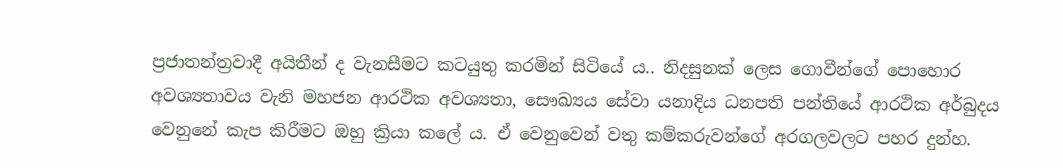ප්‍රජාතන්ත්‍රවාදී අයිතීන් ද වැනසීමට කටයුතු කරමින් සිටියේ ය.. නිදසුනක් ලෙස ගොවීන්ගේ පොහොර අවශ්‍යතාවය වැනි මහජන ආරථික අවශ්‍යතා, සෞඛ්‍යය සේවා යනාදිය ධනපති පන්තියේ ආරථික අර්බුදය වෙනුනේ කැප කිරීමට ඔහු ක්‍රියා කලේ ය. ඒ වෙනුවෙන් වතු කම්කරුවන්ගේ අරගලවලට පහර දුන්හ.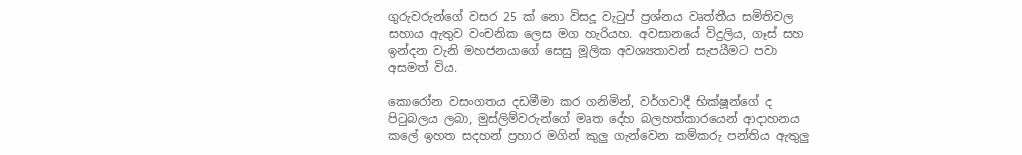ගුරුවරුන්ගේ වසර 25 ක් නො විසදූ වැටුප් ප්‍රශ්නය වෘත්තීය සමිතිවල සහාය ඇතුව වංචනික ලෙස මග හැරියහ. අවසානයේ විදුලිය, ගෑස් සහ ඉන්දන වැනි මහජනයාගේ සෙසු මූලික අවශ්‍යතාවන් සැපයීමට පවා අසමත් විය.

කොරෝන වසංගතය දඩමීමා කර ගනිමින්, වර්ගවාදී භික්ෂූන්ගේ ද පිටුබලය ලබා, මුස්ලිම්වරුන්ගේ මෘත දේහ බලහත්කාරයෙන් ආදාහනය කලේ ඉහත සදහන් ප්‍රහාර මගින් කුලු ගැන්වෙන කම්කරු පන්තිය ඇතුලු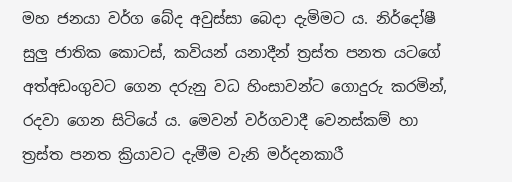මහ ජනයා වර්ග බේද අවුස්සා බෙදා දැමිමට ය. නිර්දෝෂී සුලු ජාතික කොටස්, කවියන් යනාදීන් ත්‍රස්ත පනත යටගේ අත්අඩංගුවට ගෙන දරුනු වධ හිංසාවන්ට ගොදුරු කරමින්, රදවා ගෙන සිටියේ ය. මෙවන් වර්ගවාදී වෙනස්කම් හා ත්‍රස්ත පනත ක්‍රියාවට දැමීම වැනි මර්දනකාරී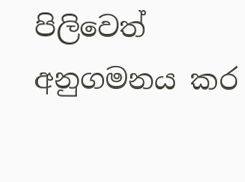පිලිවෙත් අනුගමනය කර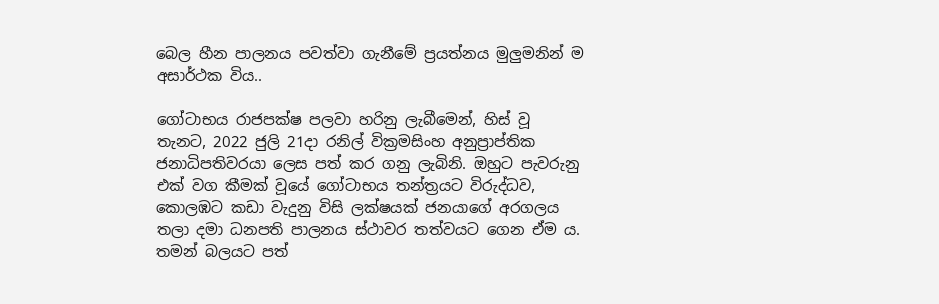බෙල හීන පාලනය පවත්වා ගැනීමේ ප්‍රයත්නය මුලුමනින් ම අසාර්ථක විය..

ගෝටාභය රාජපක්ෂ පලවා හරිනු ලැබීමෙන්, හිස් වූ  තැනට, 2022 ජුලි 21දා රනිල් වික්‍රමසිංහ අනුප්‍රාප්තික ජනාධිපතිවරයා ලෙස පත් කර ගනු ලැබිනි. ඔහුට පැවරුනු එක් වග කීමක් වූයේ ගෝටාභය තන්ත්‍රයට විරුද්ධව, කොලඹට කඩා වැදුනු විසි ලක්ෂයක් ජනයාගේ අරගලය තලා දමා ධනපති පාලනය ස්ථාවර තත්වයට ගෙන ඒම ය. තමන් බලයට පත්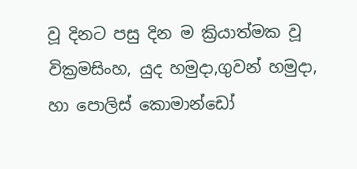වූ දිනට පසු දින ම ක්‍රියාත්මක වූ වික්‍රමසිංහ, යුද හමුදා,ගුවන් හමුදා, හා පොලිස් කොමාන්ඩෝ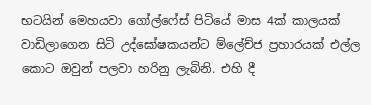භටයින් මෙහයවා ගෝල්ෆේස් පිටියේ මාස 4ක් කාලයක් වාඩිලාගෙන සිටි උද්ඝෝෂකයන්ට ම්ලේච්ජ ප්‍රහාරයක් එල්ල කොට ඔවුන් පලවා හරිනු ලැබිනි. එහි දී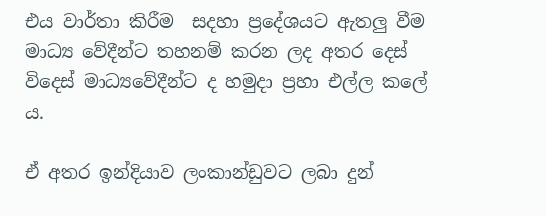එය වාර්තා කිරීම  සදහා ප්‍රදේශයට ඇතලු වීම මාධ්‍ය වේදීන්ට තහනම් කරන ලද අතර දෙස් විදෙස් මාධ්‍යවේදීන්ට ද හමුදා ප්‍රහා එල්ල කලේ ය.

ඒ අතර ඉන්දියාව ලංකාන්ඩුවට ලබා දුන්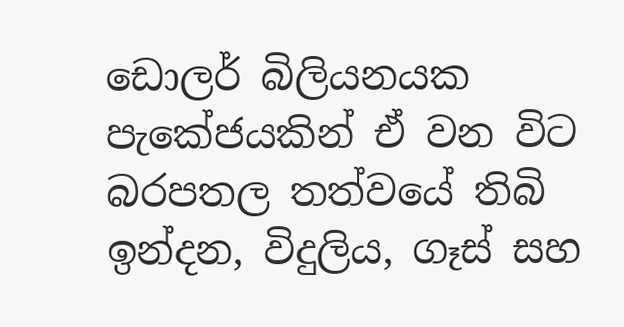ඩොලර් බිලියනයක පැකේජයකින් ඒ වන විට බරපතල තත්වයේ තිබි ඉන්දන, විදුලිය, ගෑස් සහ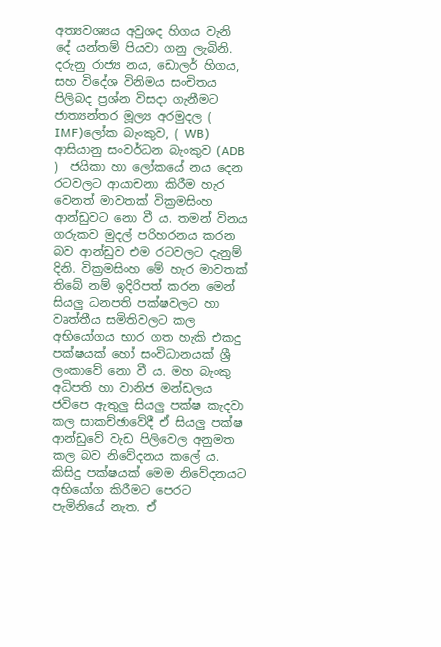අත්‍යවශ්‍යය අවුශද හිගය වැනි දේ යන්තම් පියවා ගනු ලැබිනි. දරුනු රාජ්‍ය නය, ඩොලර් හිගය, සහ විදේශ විනිමය සංචිතය පිලිබද ප්‍රශ්න විසදා ගැනීමට ජාත්‍යන්තර මූල්‍ය අරමුදල ( IMF)ලෝක බැංකුව, ( WB) ආසියානු සංවර්ධන බැංකුව (ADB )  ජයිකා හා ලෝකයේ නය දෙන රටවලට ආයාචනා කිරීම හැර වෙනත් මාවතක් වික්‍රමසිංහ ආන්ඩුවට නො වී ය. තමන් විනය ගරුකව මුදල් පරිහරනය කරන බව ආන්ඩුව එම රටවලට දැනුම් දිනි. වික්‍රමසිංහ මේ හැර මාවතක් තිබේ නම් ඉදිරිපත් කරන මෙන් සියලු ධනපති පක්ෂවලට හා වෘත්තීය සමිතිවලට කල අභියෝගය භාර ගත හැකි එකදු පක්ෂයක් හෝ සංවිධානයක් ශ්‍රී ලංකාවේ නො වී ය. මහ බැංකු අධිපති හා වානිජ මන්ඩලය ජවිපෙ ඇතුලු සියලු පක්ෂ කැදවා කල සාකච්ඡාවේදී ඒ සියලු පක්ෂ ආන්ඩුවේ වැඩ පිලිවෙල අනුමත කල බව නිවේදනය කලේ ය. කිසිදු පක්ෂයක් මෙම නිවේදනයට අභියෝග කිරීමට පෙරට පැමිනියේ නැත. ඒ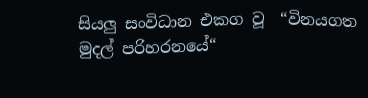සියලු සංවිධාන එකග වූ  “විනයගත මුදල් පරිහරනයේ“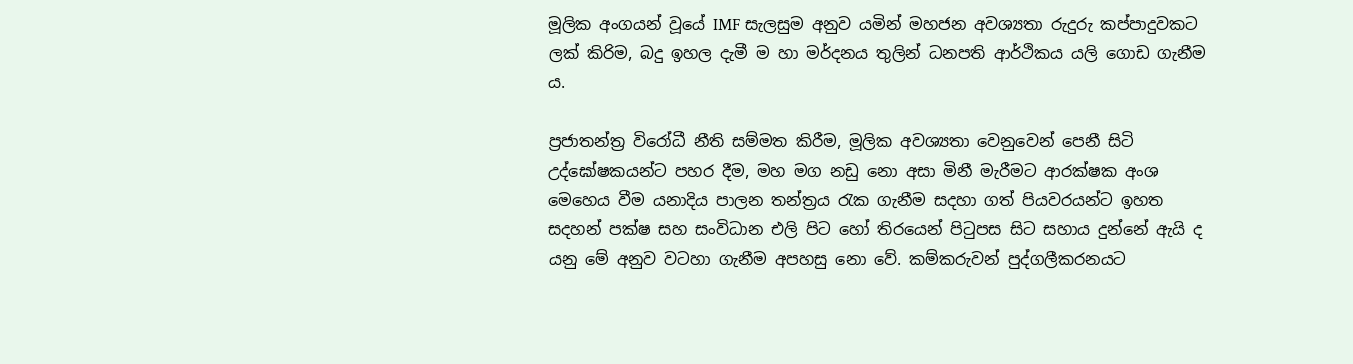මූලික අංගයන් වූයේ IMF සැලසුම අනුව යමින් මහජන අවශ්‍යතා රුදුරු කප්පාදුවකට ලක් කිරිම, බදු ඉහල දැමී ම හා මර්දනය තුලින් ධනපති ආර්ථිකය යලි ගොඩ ගැනීම ය.

ප්‍රජාතන්ත්‍ර විරෝධී නීති සම්මත කිරීම, මූලික අවශ්‍යතා වෙනුවෙන් පෙනී සිටි උද්ඝෝෂකයන්ට පහර දීම, මහ මග නඩු නො අසා මිනී මැරීමට ආරක්ෂක අංශ මෙහෙය වීම යනාදිය පාලන තන්ත්‍රය රැක ගැනීම සදහා ගත් පියවරයන්ට ඉහත සදහන් පක්ෂ සහ සංවිධාන එලි පිට හෝ තිරයෙන් පිටුපස සිට සහාය දුන්නේ ඇයි ද යනු මේ අනුව වටහා ගැනීම අපහසු නො වේ. කම්කරුවන් පුද්ගලීකරනයට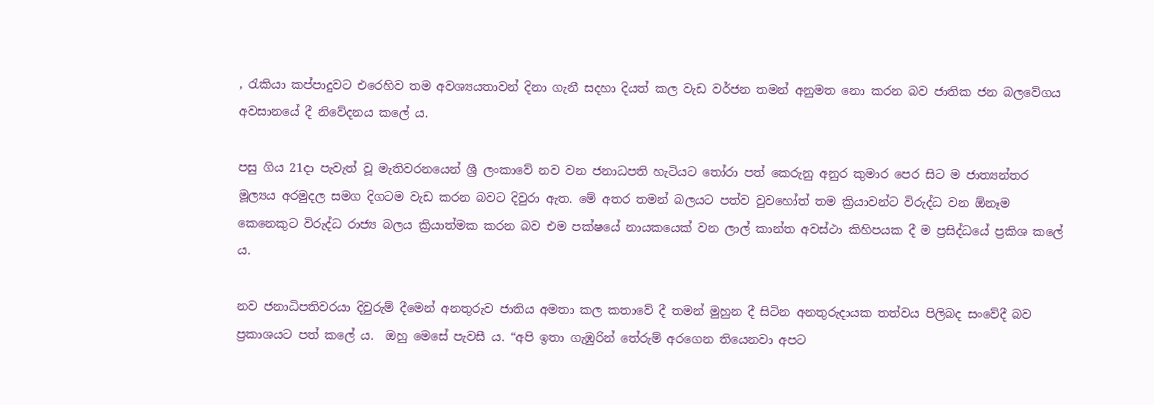, රැකියා කප්පාදුවට එරෙහිව තම අවශ්‍යයතාවන් දිනා ගැනී සදහා දියත් කල වැඩ වර්ජන තමන් අනුමත නො කරන බව ජාතික ජන බලවේගය අවසානයේ දී නිවේදනය කලේ ය.

පසු ගිය 21දා පැවැත් වූ මැතිවරනයෙන් ශ්‍රී ලංකාවේ නව වන ජනාධපති හැටියට තෝරා පත් කෙරුනු අනුර කුමාර පෙර සිට ම ජාත්‍යන්තර මූල්‍යය අරමුදල සමග දිගටම වැඩ කරන බවට දිවුරා ඇත. මේ අතර තමන් බලයට පත්ව වුවහෝත් තම ක්‍රියාවන්ට විරුද්ධ වන ඕනෑම කෙනෙකුට විරුද්ධ රාජ්‍ය බලය ක්‍රියාත්මක කරන බව එම පක්ෂයේ නායකයෙක් වන ලාල් කාන්ත අවස්ථා කිහිපයක දී ම ප්‍රසිද්ධයේ ප්‍රකිශ කලේ ය.

නව ජනාධිපතිවරයා දිවුරුම් දීමෙන් අනතුරුව ජාතිය අමතා කල කතාවේ දී තමන් මුහුන දී සිටින අනතුරුදායක තත්වය පිලිබද සංවේදී බව ප්‍රකාශයට පත් කලේ ය.  ඔහු මෙසේ පැවසී ය. “අපි ඉතා ගැඹුරින් තේරුම් අරගෙන තියෙනවා අපට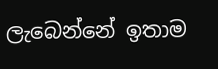ලැබෙන්නේ ඉතාම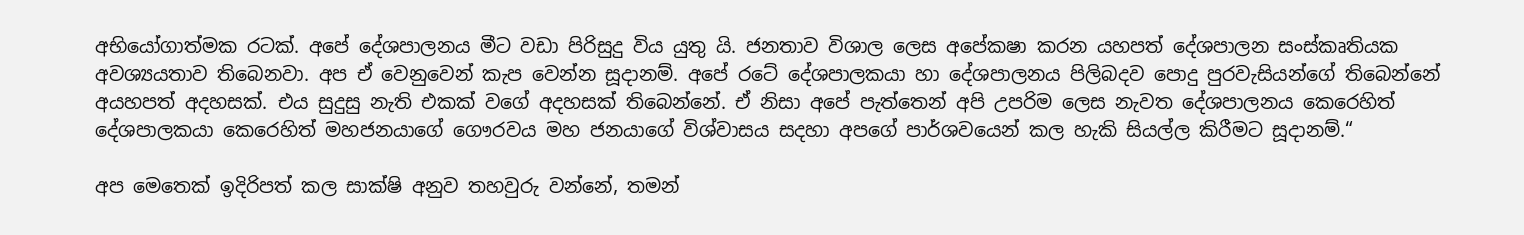අභියෝගාත්මක රටක්. අපේ දේශපාලනය මීට වඩා පිරිසුදු විය යුතු යි. ජනතාව විශාල ලෙස අපේකෂා කරන යහපත් දේශපාලන සංස්කෘතියක අවශ්‍යයතාව තිබෙනවා. අප ඒ වෙනුවෙන් කැප වෙන්න සූදානම්. අපේ රටේ දේශපාලකයා හා දේශපාලනය පිලිබදව පොදු පුරවැසියන්ගේ තිබෙන්නේ අයහපත් අදහසක්. එය සුදුසු නැති එකක් වගේ අදහසක් තිබෙන්නේ. ඒ නිසා අපේ පැත්තෙන් අපි උපරිම ලෙස නැවත දේශපාලනය කෙරෙහිත් දේශපාලකයා කෙරෙහිත් මහජනයාගේ ගෞරවය මහ ජනයාගේ විශ්වාසය සදහා අපගේ පාර්ශවයෙන් කල හැකි සියල්ල කිරීමට සූදානම්.“

අප මෙතෙක් ඉදිරිපත් කල සාක්ෂි අනුව තහවුරු වන්නේ, තමන්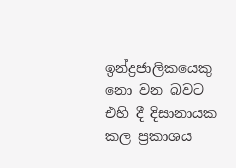ඉන්ද්‍රජාලිකයෙකු නො වන බවට එහි දී දිසානායක කල ප්‍රකාශය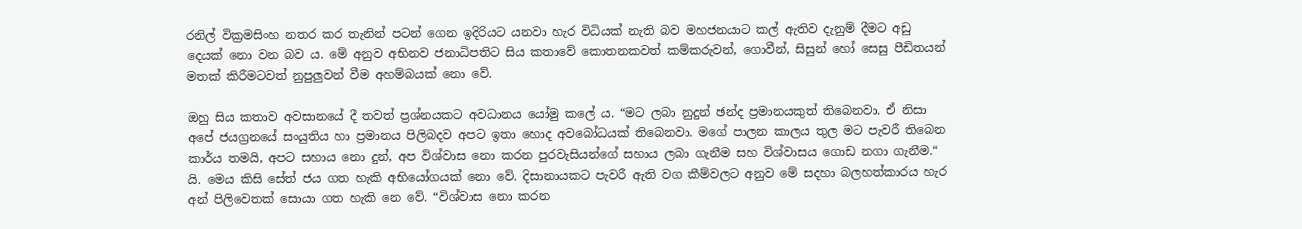රනිල් වික්‍රමසිංහ නතර කර තැනින් පටන් ගෙන ඉදිරියට යනවා හැර විධියක් නැති බව මහජනයාට කල් ඇතිව දැනුම් දීමට අඩු දෙයක් නො වන බව ය. මේ අනුව අභිනව ජනාධිපතිට සිය කතාවේ කොතනකවත් කම්කරුවන්, ගොවීන්, සිසුන් හෝ සෙසු පීඩිතයන් මතක් කිරීමටවත් නුපුලුවන් වීම අහම්බයක් නො වේ.

ඔහු සිය කතාව අවසානයේ දී තවත් ප්‍රශ්නයකට අවධානය යෝමු කලේ ය. “මට ලබා නුදුන් ඡන්ද ප්‍රමානයකුත් තිබෙනවා. ඒ නිසා අපේ ජයග්‍රනයේ සංයුතිය හා ප්‍රමානය පිලිබදව අපට ඉතා හොද අවබෝධයක් තිබෙනවා. මගේ පාලන කාලය තුල මට පැවරී තිබෙන කාර්ය තමයි, අපට සහාය නො දුන්, අප විශ්වාස නො කරන පුරවැසියන්ගේ සහාය ලබා ගැනීම සහ විශ්වාසය ගොඩ නගා ගැනීම.“ යි. මෙය කිසි සේත් ජය ගත හැකි අභියෝගයක් නො වේ. දිසානායකට පැවරී ඇති වග කීම්වලට අනුව මේ සදහා බලහත්කාරය හැර අන් පිලිවෙතක් සොයා ගත හැකි නෙ වේ. “විශ්වාස නො කරන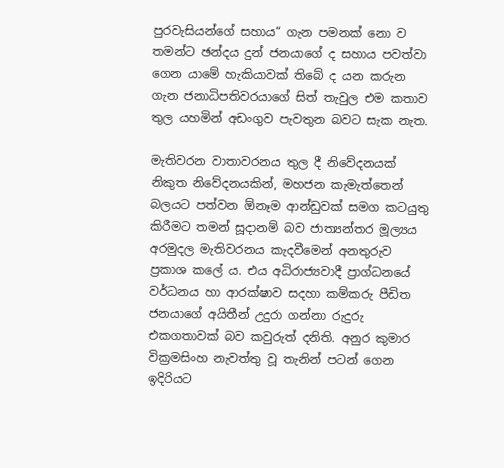පුරවැසියන්ගේ සහාය“ ගැන පමනක් නො ව තමන්ට ඡන්දය දුන් ජනයාගේ ද සහාය පවත්වා ගෙන යාමේ හැකියාවක් තිබේ ද යන කරුන ගැන ජනාධිපතිවරයාගේ සිත් තැවුල එම කතාව තුල යහමින් අඩංගුව පැවතුන බවට සැක නැත.

මැතිවරන වාතාවරනය තුල දී නිවේදනයක් නිකුත නිවේදනයකින්, මහජන කැමැත්තෙන් බලයට පත්වන ඕනෑම ආන්ඩුවක් සමග කටයුතු කිරීමට තමන් සූදානම් බව ජාත්‍යන්තර මූල්‍යය අරමුදල මැතිවරනය කැදවීමෙන් අනතුරුව ප්‍රකාශ කලේ ය. එය අධිරාජ්‍යවාදී ප්‍රාග්ධනයේ වර්ධනය හා ආරක්ෂාව සදහා කම්කරු පීඩිත ජනයාගේ අයිතීන් උදුරා ගන්නා රුදුරු එකගතාවක් බව කවුරුත් දනිති. අනුර කුමාර වික්‍රමසිංහ නැවත්තු වූ තැනින් පටන් ගෙන ඉදිරියට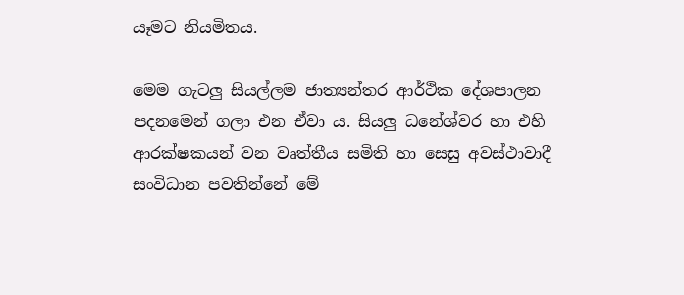යෑමට නියමිතය.

මෙම ගැටලු සියල්ලම ජාත්‍යන්තර ආර්ථික දේශපාලන පදනමෙන් ගලා එන ඒවා ය. සියලු ධනේශ්වර හා එහි ආරක්ෂකයන් වන වෘත්තීය සමිති හා සෙසු අවස්ථාවාදී සංවිධාන පවතින්නේ මේ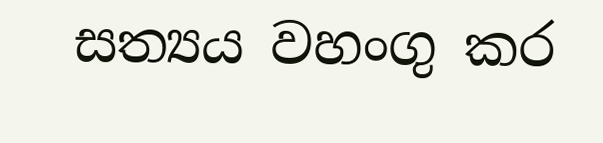සත්‍යය වහංගු කර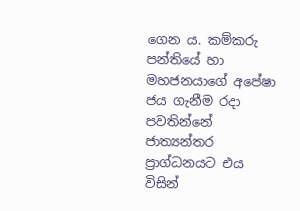ගෙන ය. කම්කරු පන්තියේ හා මහජනයාගේ අපේෂා ජය ගැනීම රදා පවතින්නේ ජාත්‍යන්තර ප්‍රාග්ධනයට එය විසින්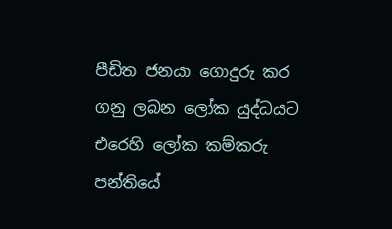පීඩිත ජනයා ගොදුරු කර ගනු ලබන ලෝක යුද්ධයට එරෙහි ලෝක කම්කරු පන්තියේ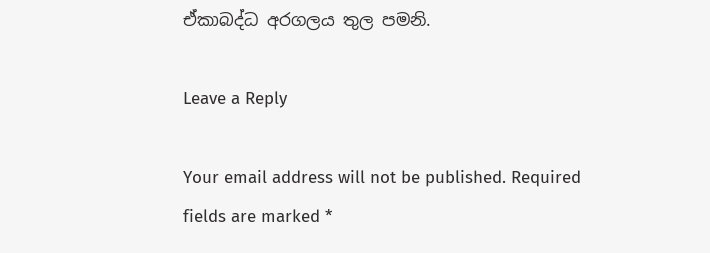ඒකාබද්ධ අරගලය තුල පමනි.

Leave a Reply

Your email address will not be published. Required fields are marked *